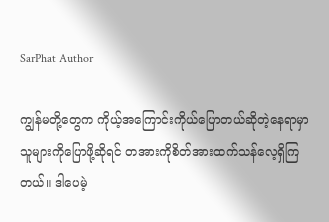SarPhat Author

ကျွန်မတို့တွေက ကိုယ့်အကြောင်းကိုယ်ပြောတယ်ဆိုတဲ့နေရာမှာ သူများကိုပြောဖို့ဆိုရင် တအားကိုစိတ်အားထက်သန်လေ့ရှိကြတယ်။ ဒါပေမဲ့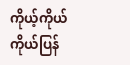ကိုယ့်ကိုယ်ကိုယ်ပြန်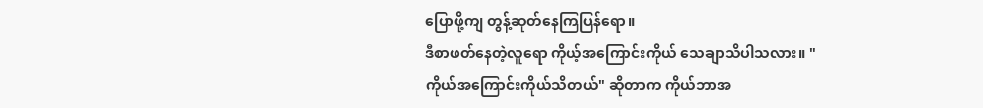ပြောဖို့ကျ တွန့်ဆုတ်နေကြပြန်ရော။
ဒီစာဖတ်နေတဲ့လူရော ကိုယ့်အကြောင်းကိုယ် သေချာသိပါသလား။ "ကိုယ်အကြောင်းကိုယ်သိတယ်" ဆိုတာက ကိုယ်ဘာအ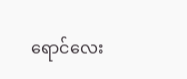ရောင်လေး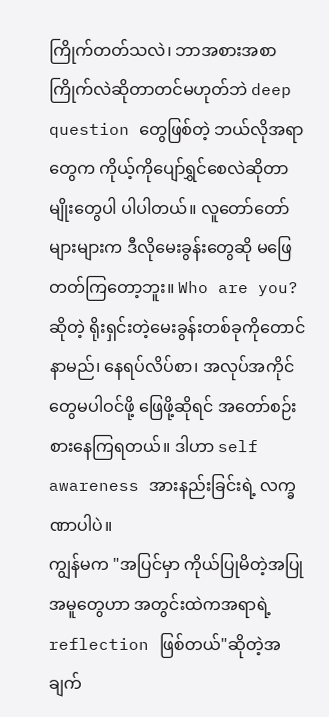ကြိုက်တတ်သလဲ၊ ဘာအစားအစာကြိုက်လဲဆိုတာတင်မဟုတ်ဘဲ deep question တွေဖြစ်တဲ့ ဘယ်လိုအရာတွေက ကိုယ့်ကိုပျော်ရွှင်စေလဲဆိုတာမျိုးတွေပါ ပါပါတယ်။ လူတော်တော်များများက ဒီလိုမေးခွန်းတွေဆို မဖြေတတ်ကြတော့ဘူး။ Who are you? ဆိုတဲ့ ရိုးရှင်းတဲ့မေးခွန်းတစ်ခုကိုတောင် နာမည်၊ နေရပ်လိပ်စာ၊ အလုပ်အကိုင်တွေမပါဝင်ဖို့ ဖြေဖို့ဆိုရင် အတော်စဉ်းစားနေကြရတယ်။ ဒါဟာ self awareness အားနည်းခြင်းရဲ့ လက္ခဏာပါပဲ။
ကျွန်မက "အပြင်မှာ ကိုယ်ပြုမိတဲ့အပြုအမူတွေဟာ အတွင်းထဲကအရာရဲ့ reflection ဖြစ်တယ်"ဆိုတဲ့အချက်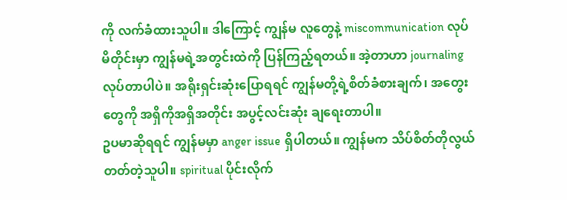ကို လက်ခံထားသူပါ။ ဒါကြောင့် ကျွန်မ လူတွေနဲ့ miscommunication လုပ်မိတိုင်းမှာ ကျွန်မရဲ့အတွင်းထဲကို ပြန်ကြည့်ရတယ်။ အဲ့တာဟာ journaling လုပ်တာပါပဲ။ အရိုးရှင်းဆုံးပြောရရင် ကျွန်မတို့ရဲ့စိတ်ခံစားချက်၊ အတွေးတွေကို အရှိကိုအရှိအတိုင်း အပွင့်လင်းဆုံး ချရေးတာပါ။
ဥပမာဆိုရရင် ကျွန်မမှာ anger issue ရှိပါတယ်။ ကျွန်မက သိပ်စိတ်တိုလွယ်တတ်တဲ့သူပါ။ spiritual ပိုင်းလိုက်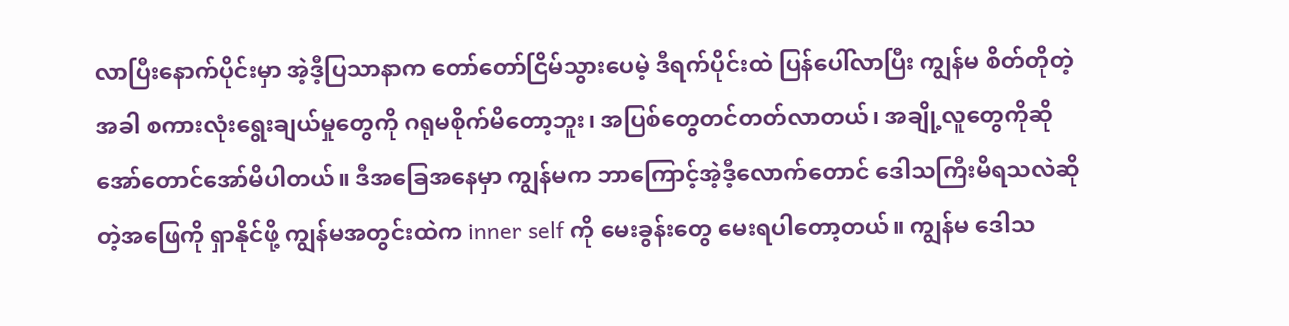လာပြီးနောက်ပိုင်းမှာ အဲ့ဒီ့ပြသာနာက တော်တော်ငြိမ်သွားပေမဲ့ ဒီရက်ပိုင်းထဲ ပြန်ပေါ်လာပြီး ကျွန်မ စိတ်တိုတဲ့အခါ စကားလုံးရွေးချယ်မှုတွေကို ဂရုမစိုက်မိတော့ဘူး၊ အပြစ်တွေတင်တတ်လာတယ်၊ အချို့လူတွေကိုဆို အော်တောင်အော်မိပါတယ်။ ဒီအခြေအနေမှာ ကျွန်မက ဘာကြောင့်အဲ့ဒီ့လောက်တောင် ဒေါသကြီးမိရသလဲဆိုတဲ့အဖြေကို ရှာနိုင်ဖို့ ကျွန်မအတွင်းထဲက inner self ကို မေးခွန်းတွေ မေးရပါတော့တယ်။ ကျွန်မ ဒေါသ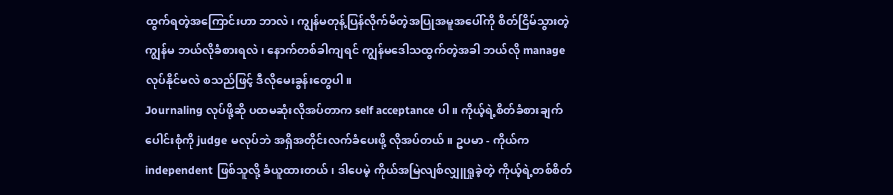ထွက်ရတဲ့အကြောင်းဟာ ဘာလဲ၊ ကျွန်မတုန့်ပြန်လိုက်မိတဲ့အပြုအမူအပေါ်ကို စိတ်ငြိမ်သွားတဲ့ကျွန်မ ဘယ်လိုခံစားရလဲ၊ နောက်တစ်ခါကျရင် ကျွန်မဒေါသထွက်တဲ့အခါ ဘယ်လို manage လုပ်နိုင်မလဲ စသည်ဖြင့် ဒီလိုမေးခွန်းတွေပါ။
Journaling လုပ်ဖို့ဆို ပထမဆုံးလိုအပ်တာက self acceptance ပါ။ ကိုယ့်ရဲ့စိတ်ခံစားချက်ပေါင်းစုံကို judge မလုပ်ဘဲ အရှိအတိုင်းလက်ခံပေးဖို့ လိုအပ်တယ်။ ဥပမာ - ကိုယ်က independent ဖြစ်သူလို့ ခံယူထားတယ်၊ ဒါပေမဲ့ ကိုယ်အမြဲလျစ်လျှူရှုခဲ့တဲ့ ကိုယ့်ရဲ့တစ်စိတ်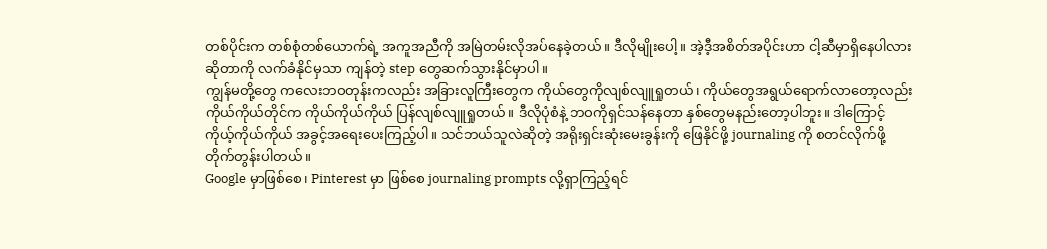တစ်ပိုင်းက တစ်စုံတစ်ယောက်ရဲ့ အကူအညီကို အမြဲတမ်းလိုအပ်နေခဲ့တယ်။ ဒီလိုမျိုးပေါ့။ အဲ့ဒီ့အစိတ်အပိုင်းဟာ ငါ့ဆီမှာရှိနေပါလားဆိုတာကို လက်ခံနိုင်မှသာ ကျန်တဲ့ step တွေဆက်သွားနိုင်မှာပါ။
ကျွန်မတို့တွေ ကလေးဘဝတုန်းကလည်း အခြားလူကြီးတွေက ကိုယ်တွေကိုလျစ်လျူရှုတယ်၊ ကိုယ်တွေအရွယ်ရောက်လာတော့လည်း ကိုယ်ကိုယ်တိုင်က ကိုယ်ကိုယ်ကိုယ် ပြန်လျစ်လျူရှုတယ်။ ဒီလိုပုံစံနဲ့ ဘဝကိုရှင်သန်နေတာ နှစ်တွေမနည်းတော့ပါဘူး။ ဒါကြောင့် ကိုယ့်ကိုယ်ကိုယ် အခွင့်အရေးပေးကြည့်ပါ။ သင်ဘယ်သူလဲဆိုတဲ့ အရိုးရှင်းဆုံးမေးခွန်းကို ဖြေနိုင်ဖို့ journaling ကို စတင်လိုက်ဖို့ တိုက်တွန်းပါတယ်။
Google မှာဖြစ်စေ၊ Pinterest မှာ ဖြစ်စေ journaling prompts လို့ရှာကြည့်ရင်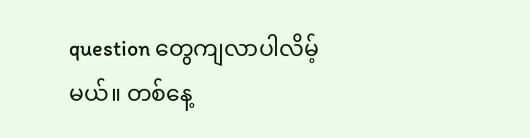question တွေကျလာပါလိမ့်မယ်။ တစ်နေ့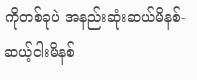ကိုတစ်ခုပဲ အနည်းဆုံးဆယ်မိနစ်-ဆယ့်ငါးမိနစ်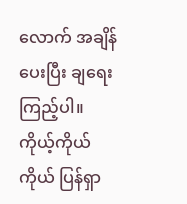လောက် အချိန်ပေးပြီး ချရေးကြည့်ပါ။
ကိုယ့်ကိုယ်ကိုယ် ပြန်ရှာ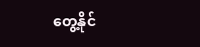တွေ့နိုင်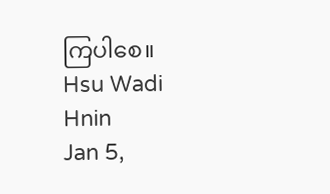ကြပါစေ။
Hsu Wadi Hnin
Jan 5,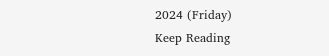2024 (Friday)
Keep Reading